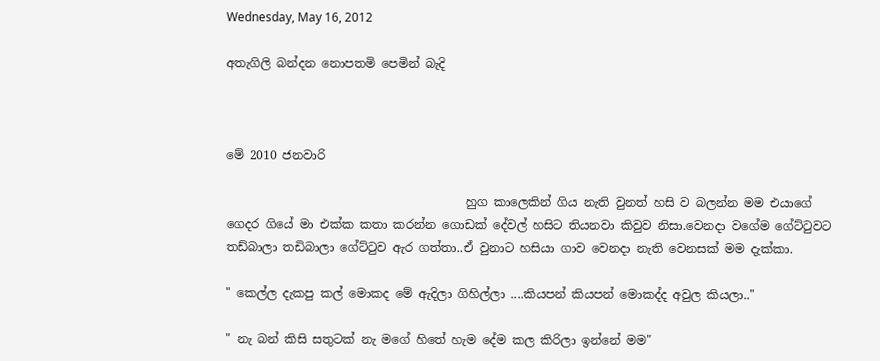Wednesday, May 16, 2012

අතැගිලි බන්දන නොපතමි පෙමින් බැදි



මේ 2010 ජනවාරි

                                        හුග කාලෙකින් ගිය නැති වුනත් හසි ව බලන්න මම එයාගේ ගෙදර ගියේ මා එක්ක කතා කරන්න ගොඩක් දේවල් හසිට තියනවා කිවුව නිසා.වෙනදා වගේම ගේට්ටුවට තඩ්බාලා තඩිබාලා ගේට්ටුව ඇර ගත්තා..ඒ වුනාට හසියා ගාව වෙනදා නැති වෙනසක් මම දැක්කා.

" කෙල්ල දැකපු කල් මොකද මේ ඇදිලා ගිහිල්ලා ....කියපන් කියපන් මොකද්ද අවුල කියලා.."

" නැ බන් කිසි සතුටක් නැ මගේ හිතේ හැම දේම කල කිරිලා ඉන්නේ මම"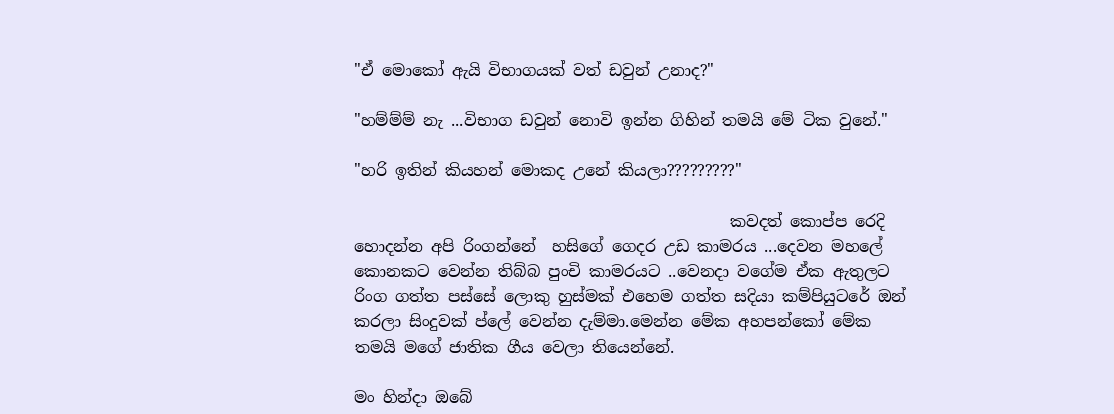"ඒ මොකෝ ඇයි විභාගයක් වත් ඩවුන් උනාද?"

"හම්ම්ම් නැ ...විභාග ඩවුන් නොවි ඉන්න ගිහින් තමයි මේ ටික වුනේ."

"හරි ඉතින් කියහන් මොකද උනේ කියලා?????????"

                                               කවදත් කොප්ප රෙදි හොදන්න අපි රිංගන්නේ  හසිගේ ගෙදර උඩ කාමරය ...දෙවන මහලේ කොනකට වෙන්න තිබ්බ පුංචි කාමරයට ..වෙනදා වගේම ඒක ඇතුලට රිංග ගත්ත පස්සේ ලොකු හුස්මක් එහෙම ගත්ත සදියා කම්පියුටරේ ඔන් කරලා සිංදුවක් ප්ලේ වෙන්න දැම්මා.මෙන්න මේක අහපන්කෝ මේක තමයි මගේ ජාතික ගීය වෙලා තියෙන්නේ.

මං හින්දා ඔබේ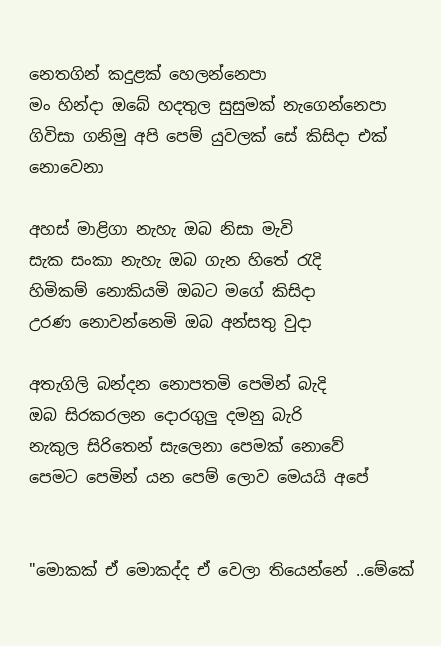නෙතගින් කදුළක් හෙලන්නෙපා
මං හින්දා ඔබේ හදතුල සුසුමක් නැගෙන්නෙපා
ගිවිසා ගනිමු අපි පෙම් යුවලක් සේ කිසිදා එක් නොවෙනා

අහස් මාළිගා නැහැ ඔබ නිසා මැවි
සැක සංකා නැහැ ඔබ ගැන හිතේ රැදි
හිමිකම් නොකියමි ඔබට මගේ කිසිදා
උරණ නොවන්නෙමි ඔබ අන්සතු වුදා

අතැගිලි බන්දන නොපතමි පෙමින් බැදි
ඔබ සිරකරලන දොරගුලු දමනු බැරි
නැකුල සිරිතෙන් සැලෙනා පෙමක් නොවේ
පෙමට පෙමින් යන පෙම් ලොව මෙයයි අපේ


"මොකක් ඒ මොකද්ද ඒ වෙලා තියෙන්නේ ..මේකේ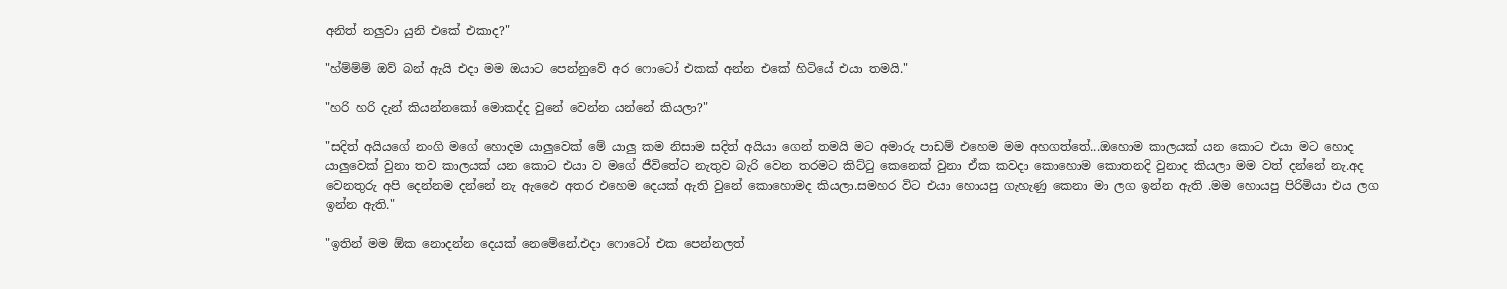අනිත් නලුවා යුනි එකේ එකාද?"

"හ්ම්ම්ම් ඔව් බන් ඇයි එදා මම ඔයාට පෙන්නුවේ අර ෆොටෝ එකක් අන්න එකේ හිටියේ එයා තමයි."

"හරි හරි දැන් කියන්නකෝ මොකද්ද වුනේ වෙන්න යන්නේ කියලා?"

"සදිත් අයියගේ නංගි මගේ හොදම යාලුවෙක් මේ යාලු කම නිසාම සදිත් අයියා ගෙන් තමයි මට අමාරු පාඩම් එහෙම මම අහගත්තේ...ඔහොම කාලයක් යන කොට එයා මට හොද යාලුවෙක් වුනා තව කාලයක් යන කොට එයා ව මගේ ජීවිතේට නැතුව බැරි වෙන තරමට කිට්ටු කෙනෙක් වුනා ඒක කවදා කොහොම කොතනදි වුනාද කියලා මම වත් දන්නේ නැ.අද වෙනතුරු අපි දෙන්නම දන්නේ නැ ඇඵෛ අතර එහෙම දෙයක් ඇති වුනේ කොහොමද කියලා.සමහර විට එයා හොයපු ගැහැණු කෙනා මා ලග ඉන්න ඇති .මම හොයපු පිරිමියා එය ලග ඉන්න ඇති."

"ඉතින් මම ඕක නොදන්න දෙයක් නෙමේනේ.එදා ෆොටෝ එක පෙන්නලත්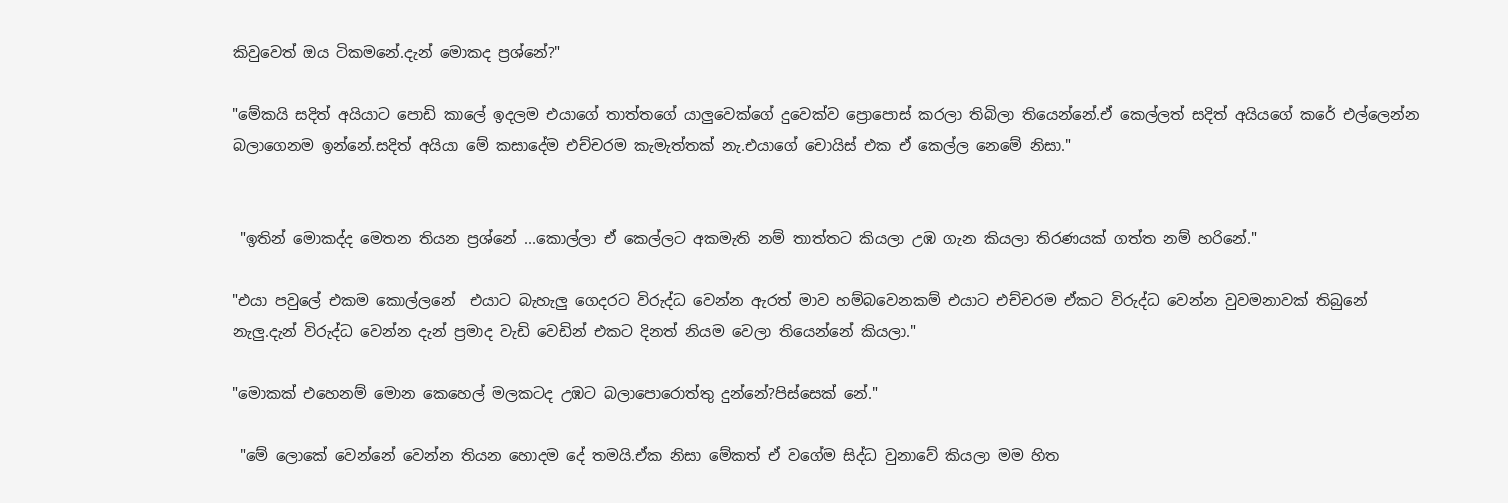කිවුවෙත් ඔය ටිකමනේ.දැන් මොකද ප්‍රශ්නේ?"

"මේකයි සදිත් අයියාට පොඩි කාලේ ඉදලම එයාගේ තාත්තගේ යාලුවෙක්ගේ දුවෙක්ව ප්‍රොපොස් කරලා තිබිලා තියෙන්නේ.ඒ කෙල්ලත් සදිත් අයියගේ කරේ එල්ලෙන්න බලාගෙනම ඉන්නේ.සදිත් අයියා මේ කසාදේම එච්චරම කැමැත්තක් නැ.එයාගේ චොයිස් එක ඒ කෙල්ල නෙමේ නිසා."


 "ඉතින් මොකද්ද මෙතන තියන ප්‍රශ්නේ ...කොල්ලා ඒ කෙල්ලට අකමැති නම් තාත්තට කියලා උඹ ගැන කියලා තිරණයක් ගත්ත නම් හරිනේ."

"එයා පවුලේ එකම කොල්ලනේ  එයාට බැහැලු ගෙදරට විරුද්ධ වෙන්න ඇරත් මාව හම්බවෙනකම් එයාට එච්චරම ඒකට විරුද්ධ වෙන්න වුවමනාවක් තිබුනේ නැලු.දැන් විරුද්ධ වෙන්න දැන් ප්‍රමාද වැඩි වෙඩින් එකට දිනත් නියම වෙලා තියෙන්නේ කියලා."

"මොකක් එහෙනම් මොන කෙහෙල් මලකටද උඹට බලාපොරොත්තු දුන්නේ?පිස්සෙක් නේ."

 "මේ ලොකේ වෙන්නේ වෙන්න තියන හොදම දේ තමයි.ඒක නිසා මේකත් ඒ වගේම සිද්ධ වුනාවේ කියලා මම හිත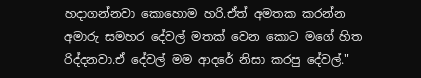හදාගන්නවා කොහොම හරි.ඒත් අමතක කරන්න අමාරු සමහර දේවල් මතක් වෙන කොට මගේ හිත රිද්දනවා.ඒ දේවල් මම ආදරේ නිසා කරපු දේවල්."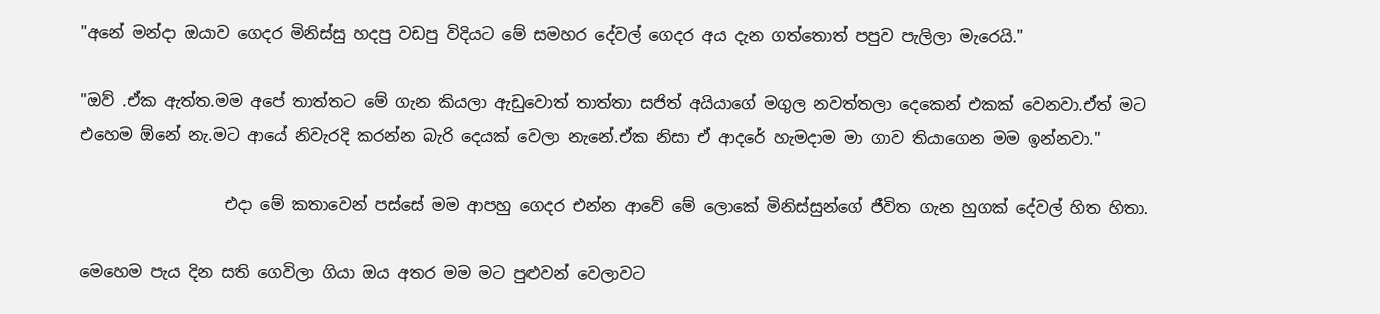"අනේ මන්දා ඔයාව ගෙදර මිනිස්සු හදපු වඩපු විදියට මේ සමහර දේවල් ගෙදර අය දැන ගත්තොත් පපුව පැලිලා මැරෙයි."

"ඔව් .ඒක ඇත්ත.මම අපේ තාත්තට මේ ගැන කියලා ඇඩුවොත් තාත්තා සජිත් අයියාගේ මගුල නවත්තලා දෙකෙන් එකක් වෙනවා.ඒත් මට එහෙම ඕනේ නැ.මට ආයේ නිවැරදි කරන්න බැරි දෙයක් වෙලා නැනේ.ඒක නිසා ඒ ආදරේ හැමදාම මා ගාව තියාගෙන මම ඉන්නවා."

                  එදා මේ කතාවෙන් පස්සේ මම ආපහු ගෙදර එන්න ආවේ මේ ලොකේ මිනිස්සුන්ගේ ජීවිත ගැන හුගක් දේවල් හිත හිතා.

මෙහෙම පැ‍ය දින සති ගෙවිලා ගියා ඔය අතර මම මට පුළුවන් වෙලාවට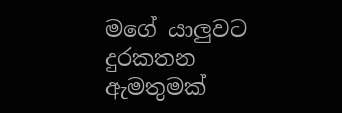මගේ යාලුවට දුරකතන ඇමතුමක්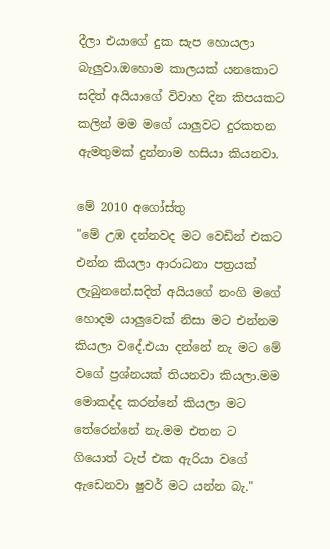දීලා එයාගේ දුක සැප හොයලා බැලුවා.ඔහොම කාලයක් යනකොට සදිත් අයියාගේ විවාහ දින කිපයකට කලින් මම මගේ යාලුවට දුරකතන ඇමතුමක් දුන්නාම හසියා කියනවා.

මේ 2010 අගෝස්තු
"මේ උඹ දන්නවද මට වෙඩින් එකට එන්න කියලා ආරාධනා පත්‍රයක් ලැබුනනේ.සදිත් අයියගේ නංගි මගේ හොදම යාලුවෙක් නිසා මට එන්නම කියලා වදේ.එයා දන්නේ නැ මට මේ වගේ ප්‍රශ්නයක් තියනවා කියලා.මම මොකද්ද කරන්නේ කියලා මට තේරෙන්නේ නැ.මම එතන ට ගියොත් ටැප් එක ඇරියා වගේ ඇඩෙනවා ෂුවර් මට යන්න බැ."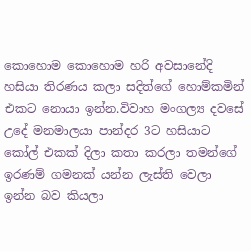කොහොම කොහොම හරි අවසානේදි හසියා තිරණය කලා සදිත්ගේ හොම්කමින් එකට නොයා ඉන්න.විවාහ මංගල්‍ය දවසේ උදේ මනමාලයා පාන්දර 3ට හසියාට කෝල් එකක් දිලා කතා කරලා තමන්ගේ ඉරණම් ගමනක් යන්න ලැස්ති වෙලා ඉන්න බව කියලා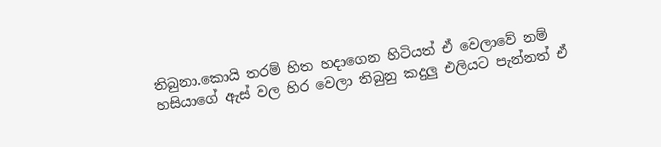තිබුනා.කොයි තරම් හිත හදාගෙන හිටියත් ඒ වෙලාවේ නම් හසියාගේ ඇස් වල හිර වෙලා තිබුනු කදුලු එලියට පැන්නත් ඒ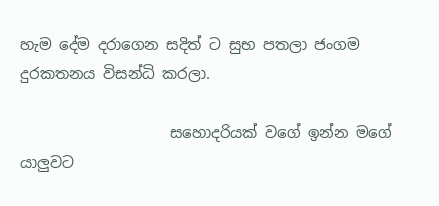හැම දේම දරාගෙන සදිත් ට සුභ පතලා ජංගම දුරකතනය විසන්ධි කරලා.

                    සහොදරියක් වගේ ඉන්න මගේ යාලුවට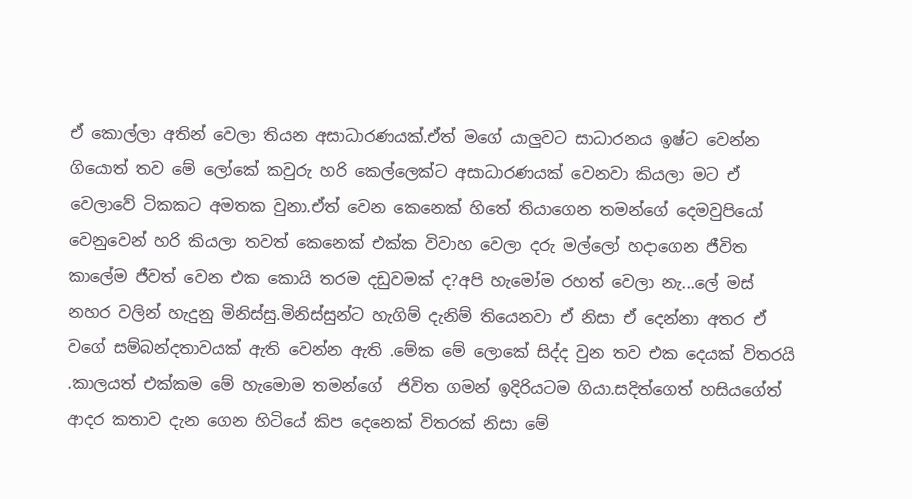ඒ කොල්ලා අතින් වෙලා තියන අසාධාරණයක්.ඒත් මගේ යාලුවට සාධාරනය ඉෂ්ට වෙන්න ගියොත් තව මේ ලෝකේ කවුරු හරි කෙල්ලෙක්ට අසාධාරණයක් වෙනවා කියලා මට ඒ වෙලාවේ ටිකකට අමතක වුනා.ඒත් වෙන කෙනෙක් හිතේ තියාගෙන තමන්ගේ දෙමවුපියෝ වෙනුවෙන් හරි කියලා තවත් කෙනෙක් එක්ක විවාහ වෙලා දරු මල්ලෝ හදාගෙන ජීවිත කාලේම ජීවත් වෙන එක කොයි තරම දඩුවමක් ද?අපි හැමෝම රහත් වෙලා නැ...ලේ මස් නහර වලින් හැදුනු මිනිස්සු.මිනිස්සුන්ට හැගිම් දැනිම් තියෙනවා ඒ නිසා ඒ දෙන්නා අතර ඒ වගේ සම්බන්දතාවයක් ඇති වෙන්න ඇති .මේක මේ ලොකේ සිද්ද වුන තව එක දෙයක් විතරයි .කාලයත් එක්කම මේ හැමොම තමන්ගේ  ජිවිත ගමන් ඉදිරියටම ගියා.සදිත්ගෙත් හසියගේත් ආදර කතාව දැන ගෙන හිටියේ කිප දෙනෙක් විතරක් නිසා මේ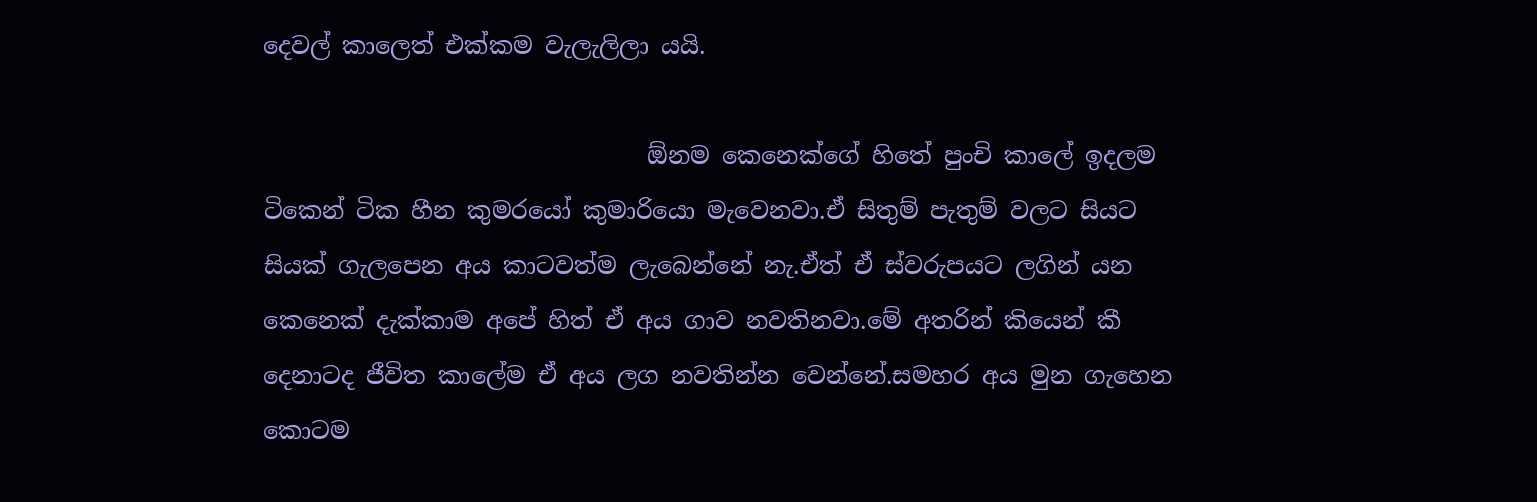දෙවල් කාලෙත් එක්කම වැලැලිලා යයි.

                                ඕනම කෙනෙක්ගේ හිතේ පුංචි කාලේ ඉදලම ටිකෙන් ටික හීන කුමරයෝ කුමාරියො මැවෙනවා.ඒ සිතුම් පැතුම් වලට සියට සියක් ගැලපෙන අය කාටවත්ම ලැබෙන්නේ නැ.ඒත් ඒ ස්වරුපයට ලගින් යන කෙනෙක් දැක්කාම අපේ හිත් ඒ අය ගාව නවතිනවා.මේ අතරින් කියෙන් කී දෙනාටද ජීවිත කාලේම ඒ අය ලග නවතින්න වෙන්නේ.සමහර අය මුන ගැහෙන කොටම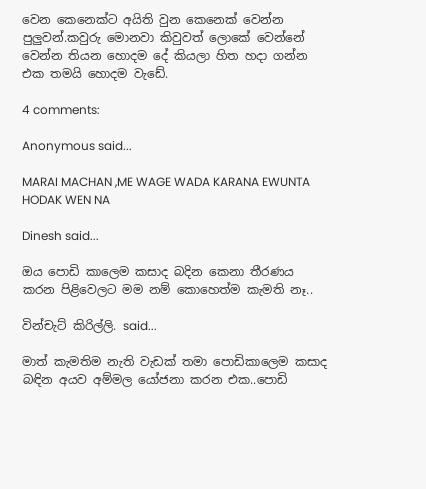වෙන කෙනෙක්ට අයිති වුන කෙනෙක් වෙන්න පුලුවන්.කවුරු මොනවා කිවුවත් ලොකේ වෙන්නේ වෙන්න තියන හොදම දේ කියලා හිත හදා ගන්න එක තමයි හොදම වැඩේ.

4 comments:

Anonymous said...

MARAI MACHAN ,ME WAGE WADA KARANA EWUNTA HODAK WEN NA

Dinesh said...

ඔය පොඩි කාලෙම කසාද බදින කෙනා තීරණය කරන පිළිවෙලට මම නම් කොහෙත්ම කැමති නෑ..

වින්චැට් කිරිල්ලි. said...

මාත් කැමතිම නැති වැඩක් තමා පොඩිකාලෙම කසාද බඳින අයව අම්මල යෝජනා කරන එක..පොඩි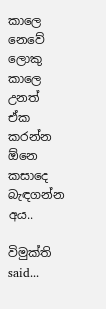කාලෙ නෙවේ ලොකු කාලෙ උනත් ඒක කරන්න ඕනෙ කසාදෙ බැඳගන්න අය..

විමුක්ති said...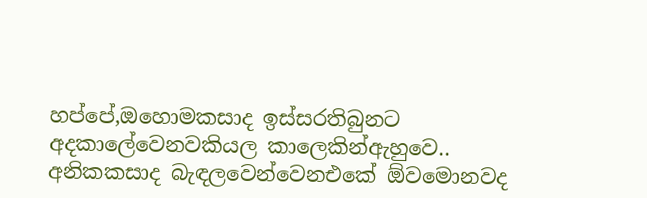හප්පේ,ඔහොමකසාද ඉස්සරතිබුනට අදකාලේවෙනවකියල කාලෙකින්ඇහුවෙ..
අනිකකසාද බැඳලවෙන්වෙනඑකේ ඕවමොනවද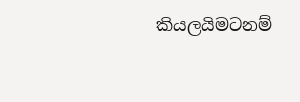කියලයිමටනම්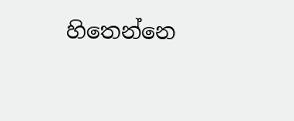හිතෙන්නෙ